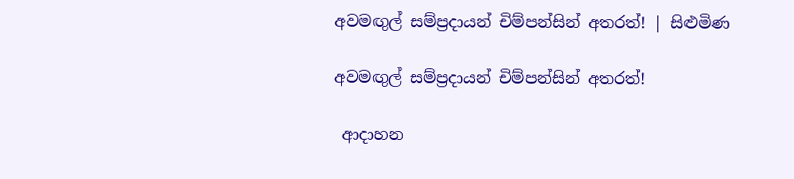අවමඟුල් සම්ප්‍රදායන් චිම්පන්සින් අතරත්! | සිළුමිණ

අවමඟුල් සම්ප්‍රදායන් චිම්පන්සින් අතරත්!

 ආදාහන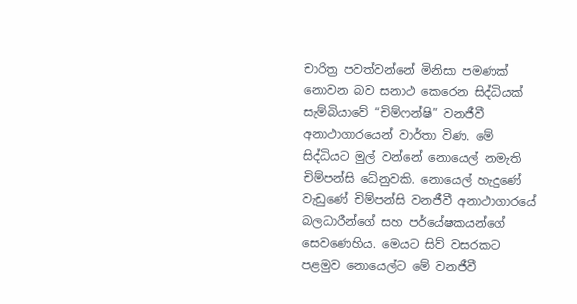චාරිත්‍ර පවත්වන්නේ මිනිසා පමණක් නොවන බව සනාථ කෙරෙන සිද්ධියක් සැම්බියාවේ “චිම්ෆන්ෂි” වනජීවී අනාථාගාරයෙන් වාර්තා විණ. මේ සිද්ධියට මුල් වන්නේ නොයෙල් නමැති චිම්පන්සි ධේනුවකි. නොයෙල් හැදුණේ වැඩුණේ චිම්පන්සි වනජීවී අනාථාගාරයේ බලධාරීන්ගේ සහ පර්යේෂකයන්ගේ සෙවණෙහිය. මෙයට සිව් වසරකට පළමුව නොයෙල්ට මේ වනජීවී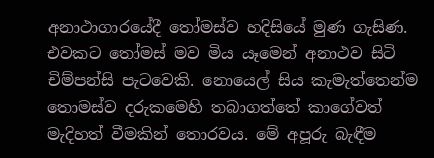අනාථාගාරයේදී තෝමස්ව හදිසියේ මුණ ගැසිණ. එවකට තෝමස් මව මිය යෑමෙන් අනාථව සිටි චිම්පන්සි පැටවෙකි. නොයෙල් සිය කැමැත්තෙන්ම තොමස්ව දරුකමෙහි තබාගත්තේ කාගේවත් මැදිහත් වීමකින් තොරවය. මේ අපූරු බැඳීම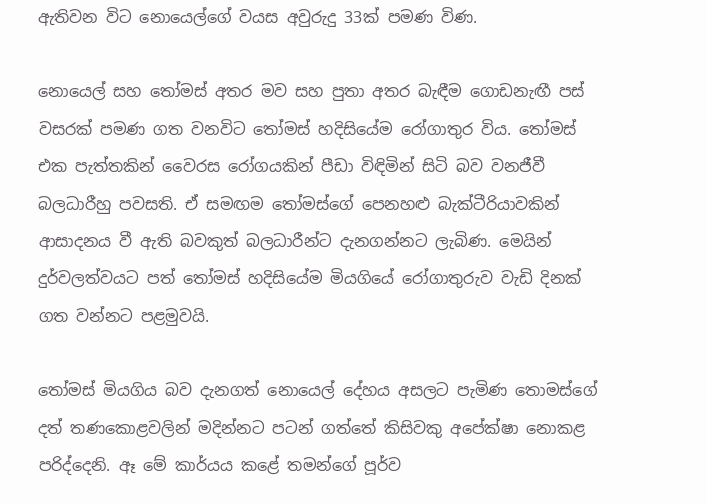ඇතිවන විට නොයෙල්ගේ වයස අවුරුදු 33ක් පමණ විණ.

නොයෙල් සහ තෝමස් අතර මව සහ පුතා අතර බැඳීම ගොඩනැඟී පස් වසරක් පමණ ගත වනවිට තෝමස් හදිසියේම රෝගාතුර විය. තෝමස් එක පැත්තකින් වෛරස රෝගයකින් පීඩා විඳිමින් සිටි බව වනජීවී බලධාරීහු පවසති. ඒ සමඟම තෝමස්ගේ පෙනහළු බැක්ටීරියාවකින් ආසාදනය වී ඇති බවකුත් බලධාරීන්ට දැනගන්නට ලැබිණ. මෙයින් දුර්වලත්වයට පත් තෝමස් හදිසියේම මියගියේ රෝගාතුරුව වැඩි දිනක් ගත වන්නට පළමුවයි.

තෝමස් මියගිය බව දැනගත් නොයෙල් දේහය අසලට පැමිණ තොමස්ගේ දත් තණකොළවලින් මදින්නට පටන් ගත්තේ කිසිවකු අපේක්ෂා නොකළ පරිද්දෙනි. ඈ මේ කාර්යය කළේ තමන්ගේ පූර්ව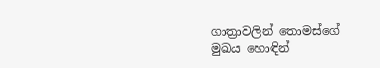ගාත්‍රාවලින් තොමස්ගේ මුඛය හොඳින්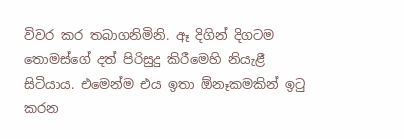විවර කර තබාගනිමිනි. ඈ දිගින් දිගටම තොමස්ගේ දත් පිරිසුදු කිරීමෙහි නියැළී සිටියාය. එමෙන්ම එය ඉතා ඕනෑකමකින් ඉටු කරන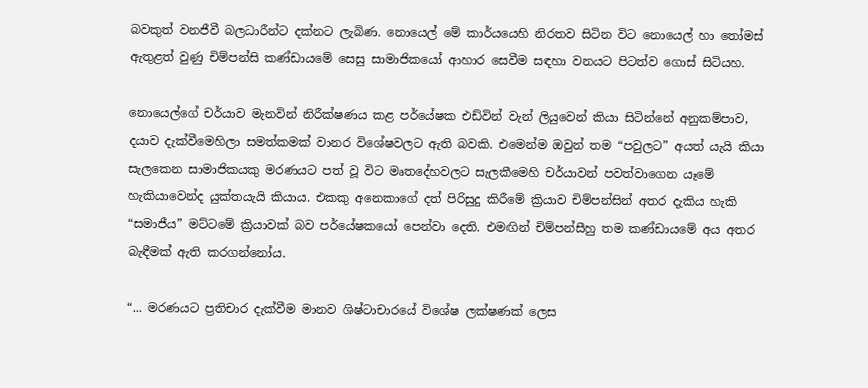බවකුත් වනජීවී බලධාරීන්ට දක්නට ලැබිණ. නොයෙල් මේ කාර්යයෙහි නිරතව සිටින විට නොයෙල් හා තෝමස් ඇතුළත් වුණු චිම්පන්සි කණ්ඩායමේ සෙසු සාමාජිකයෝ ආහාර සෙවීම සඳහා වනයට පිටත්ව ගොස් සිටියහ.

නොයෙල්ගේ චර්යාව මැනවින් නිරීක්ෂණය කළ පර්යේෂක එඩ්වින් වැන් ලියුවෙන් කියා සිටින්නේ අනුකම්පාව, දයාව දැක්වීමෙහිලා සමත්කමක් වානර විශේෂවලට ඇති බවකි. එමෙන්ම ඔවුන් තම “පවුලට” අයත් යැයි කියා සැලකෙන සාමාජිකයකු මරණයට පත් වූ විට මෘතදේහවලට සැලකීමෙහි චර්යාවන් පවත්වාගෙන යෑමේ හැකියාවෙන්ද යුක්තයැයි කියාය. එකකු අනෙකාගේ දත් පිරිසුදු කිරීමේ ක්‍රියාව චිම්පන්සින් අතර දැකිය හැකි “සමාජීය” මට්ටමේ ක්‍රියාවක් බව පර්යේෂකයෝ පෙන්වා දෙති. එමඟින් චිම්පන්සීහු තම කණ්ඩායමේ අය අතර බැඳීමක් ඇති කරගන්නෝය.

“... මරණයට ප්‍රතිචාර දැක්වීම මානව ශිෂ්ටාචාරයේ විශේෂ ලක්ෂණක් ලෙස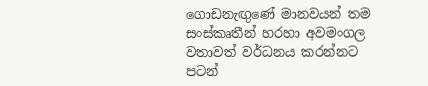ගොඩනැඟුණේ මානවයන් තම සංස්කෘතීන් හරහා අවමංගල වතාවත් වර්ධනය කරන්නට පටන්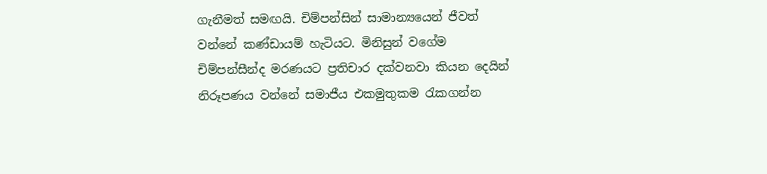ගැනීමත් සමඟයි. චිම්පන්සින් සාමාන්‍යයෙන් ජීවත් වන්නේ කණ්ඩායම් හැටියට. මිනිසුන් වගේම චිම්පන්සීන්ද මරණයට ප්‍රතිචාර දක්වනවා කියන දෙයින් නිරූපණය වන්නේ සමාජීය එකමුතුකම රැකගන්න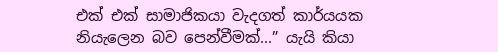එක් එක් සාමාජිකයා වැදගත් කාර්යයක නියැලෙන බව පෙන්වීමක්...” යැයි කියා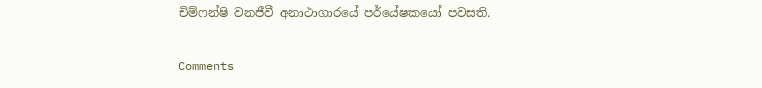චිම්ෆන්ෂි වනජීවී අනාථාගාරයේ පර්යේෂකයෝ පවසති.

Comments